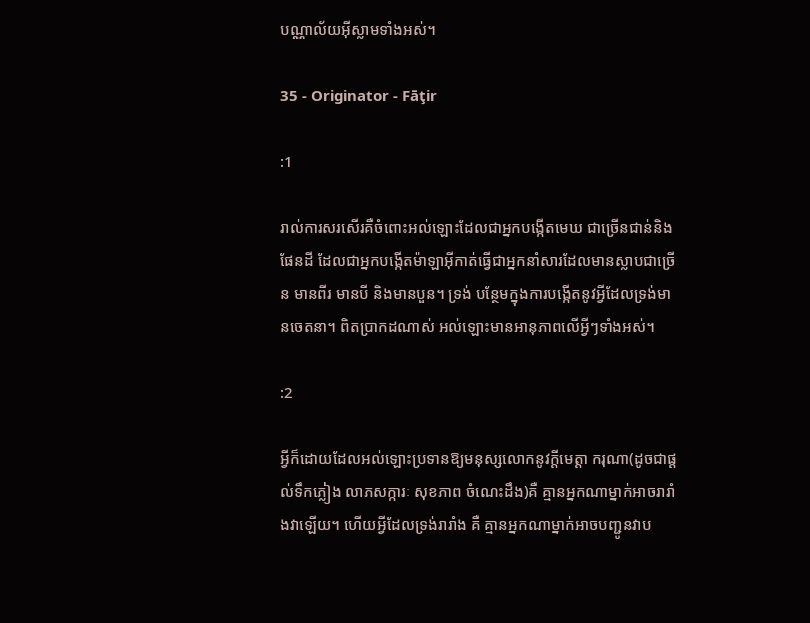បណ្ណាល័យអ៊ីស្លាមទាំងអស់។

35 - Originator - Fāţir

:1

រាល់ការសរសើរគឺចំពោះអល់ឡោះដែលជាអ្នកបង្កើតមេឃ ជាច្រើនជាន់និងផែនដី ដែលជាអ្នកបង្កើតម៉ាឡាអ៊ីកាត់ធ្វើជាអ្នកនាំសារដែលមានស្លាបជាច្រើន មានពីរ មានបី និងមានបួន។ ទ្រង់ បន្ថែមក្នុងការបង្កើតនូវអ្វីដែលទ្រង់មានចេតនា។ ពិតប្រាកដណាស់ អល់ឡោះមានអានុភាពលើអ្វីៗទាំងអស់។

:2

អ្វីក៏ដោយដែលអល់ឡោះប្រទានឱ្យមនុស្សលោកនូវក្ដីមេត្ដា ករុណា(ដូចជាផ្ដល់ទឹកភ្លៀង លាភសក្ការៈ សុខភាព ចំណេះដឹង)គឺ គ្មានអ្នកណាម្នាក់អាចរារាំងវាឡើយ។ ហើយអ្វីដែលទ្រង់រារាំង គឺ គ្មានអ្នកណាម្នាក់អាចបញ្ជូនវាប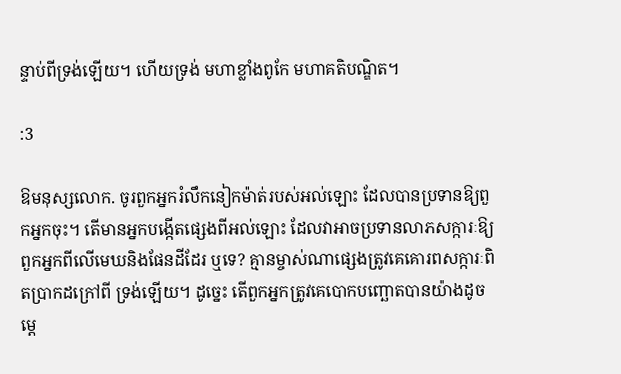ន្ទាប់ពីទ្រង់ឡើយ។ ហើយទ្រង់ មហាខ្លាំងពូកែ មហាគតិបណ្ឌិត។

:3

ឱមនុស្សលោក. ចូរពួកអ្នករំលឹកនៀកម៉ាត់របស់អល់ឡោះ ដែលបានប្រទានឱ្យពួកអ្នកចុះ។ តើមានអ្នកបង្កើតផេ្សងពីអល់ឡោះ ដែលវាអាចប្រទានលាភសក្ការៈឱ្យពួកអ្នកពីលើមេឃនិងផែនដីដែរ ឬទេ? គ្មានម្ចាស់ណាផេ្សងត្រូវគេគោរពសក្ការៈពិតប្រាកដក្រៅពី ទ្រង់ឡើយ។ ដូចេ្នះ តើពួកអ្នកត្រូវគេបោកបញ្ឆោតបានយ៉ាងដូច ម្តេ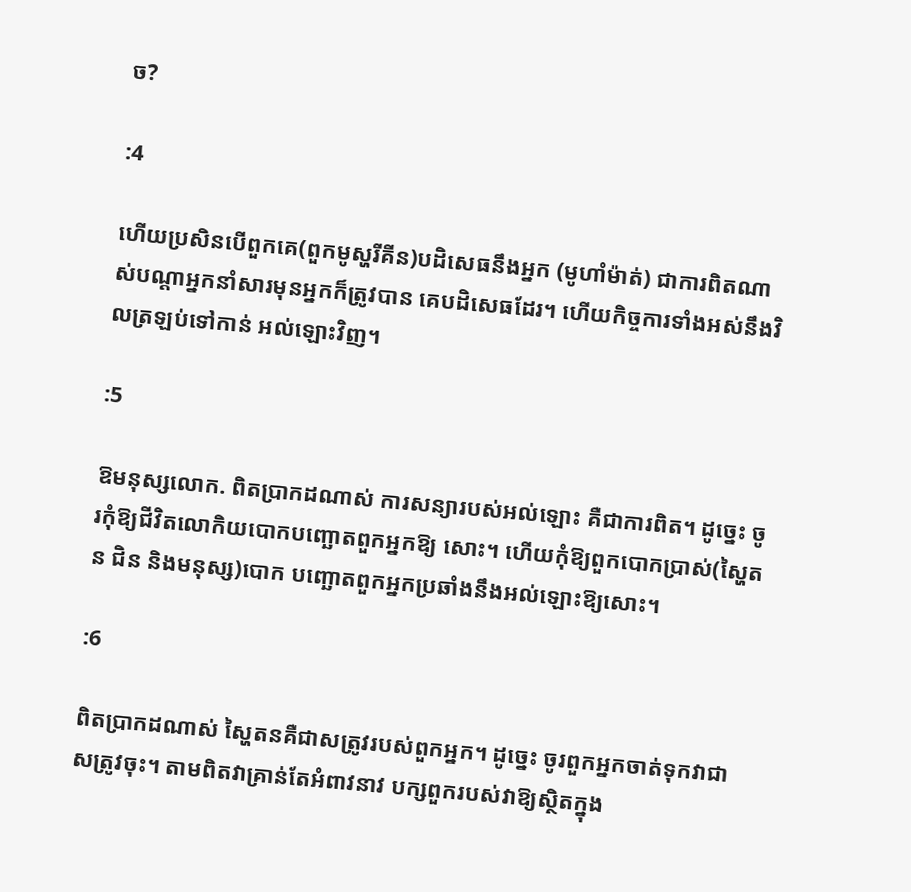ច?

:4

ហើយប្រសិនបើពួកគេ(ពួកមូស្ហរីគីន)បដិសេធនឹងអ្នក (មូហាំម៉ាត់) ជាការពិតណាស់បណ្ដាអ្នកនាំសារមុនអ្នកក៏ត្រូវបាន គេបដិសេធដែរ។ ហើយកិច្ចការទាំងអស់នឹងវិលត្រឡប់ទៅកាន់ អល់ឡោះវិញ។

:5

ឱមនុស្សលោក. ពិតប្រាកដណាស់ ការសន្យារបស់អល់ឡោះ គឺជាការពិត។ ដូចេ្នះ ចូរកុំឱ្យជីវិតលោកិយបោកបញ្ឆោតពួកអ្នកឱ្យ សោះ។ ហើយកុំឱ្យពួកបោកប្រាស់(ស្ហៃតន ជិន និងមនុស្ស)បោក បញ្ឆោតពួកអ្នកប្រឆាំងនឹងអល់ឡោះឱ្យសោះ។

:6

ពិតប្រាកដណាស់ ស្ហៃតនគឺជាសត្រូវរបស់ពួកអ្នក។ ដូចេ្នះ ចូរពួកអ្នកចាត់ទុកវាជាសត្រូវចុះ។ តាមពិតវាគ្រាន់តែអំពាវនាវ បក្សពួករបស់វាឱ្យសិ្ថតក្នុង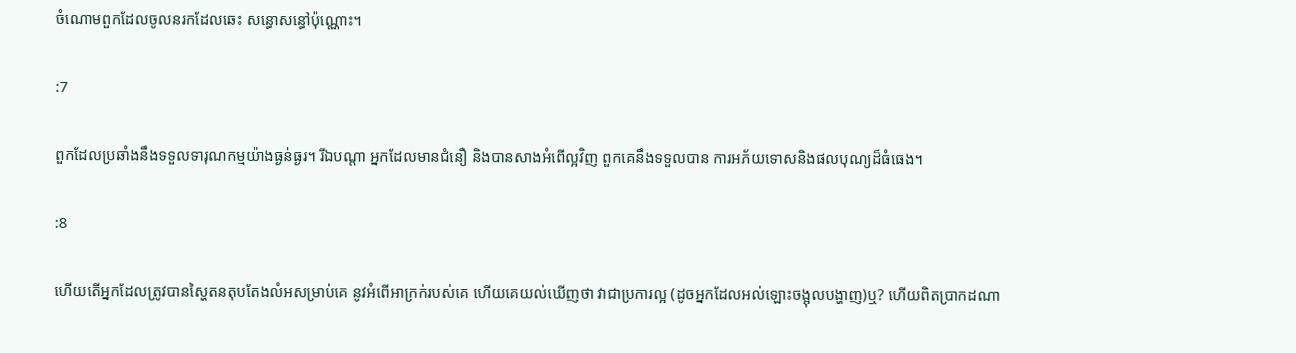ចំណោមពួកដែលចូលនរកដែលឆេះ សន្ធោសន្ធៅប៉ុណ្ណោះ។

:7

ពួកដែលប្រឆាំងនឹងទទួលទារុណកម្មយ៉ាងធ្ងន់ធ្ងរ។ រីឯបណ្ដា អ្នកដែលមានជំនឿ និងបានសាងអំពើល្អវិញ ពួកគេនឹងទទួលបាន ការអភ័យទោសនិងផលបុណ្យដ៏ធំធេង។

:8

ហើយតើអ្នកដែលត្រូវបានស្ហៃតនតុបតែងលំអសម្រាប់គេ នូវអំពើអាក្រក់របស់គេ ហើយគេយល់ឃើញថា វាជាប្រការល្អ (ដូចអ្នកដែលអល់ឡោះចង្អុលបង្ហាញ)ឬ? ហើយពិតប្រាកដណា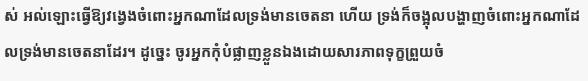ស់ អល់ឡោះធ្វើឱ្យវងេ្វងចំពោះអ្នកណាដែលទ្រង់មានចេតនា ហើយ ទ្រង់ក៏ចង្អុលបង្ហាញចំពោះអ្នកណាដែលទ្រង់មានចេតនាដែរ។ ដូចេ្នះ ចូរអ្នកកុំបំផ្លាញខ្លួនឯងដោយសារភាពទុក្ខព្រួយចំ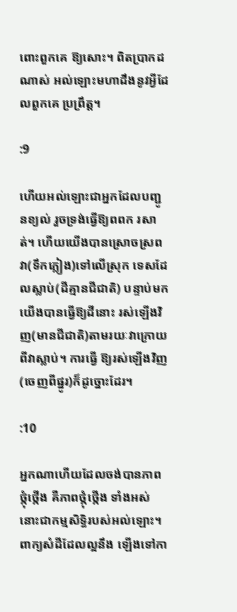ពោះពួកគេ ឱ្យសោះ។ ពិតប្រាកដណាស់ អល់ឡោះមហាដឹងនូវអ្វីដែលពួកគេ ប្រព្រឹត្ដ។

:9

ហើយអល់ឡោះជាអ្នកដែលបញ្ជូនខ្យល់ រួចទ្រង់ធ្វើឱ្យពពក រសាត់។ ហើយយើងបានស្រោចស្រពវា(ទឹកភ្លៀង)ទៅលើស្រុក ទេសដែលស្លាប់(ដីគ្មានជីជាតិ) បន្ទាប់មកយើងបានធ្វើឱ្យដីនោះ រស់ឡើងវិញ(មានជីជាតិ)តាមរយៈវាក្រោយពីវាស្លាប់។ ការធ្វើ ឱ្យរស់ឡើងវិញ(ចេញពីផ្នូរ)ក៏ដូច្នោះដែរ។

:10

អ្នកណាហើយដែលចង់បានភាពថ្កុំថ្កើង គឺភាពថ្កុំថ្កើង ទាំងអស់នោះជាកម្មសិទ្ធិរបស់អល់ឡោះ។ ពាក្យសំដីដែលល្អនឹង ឡើងទៅកា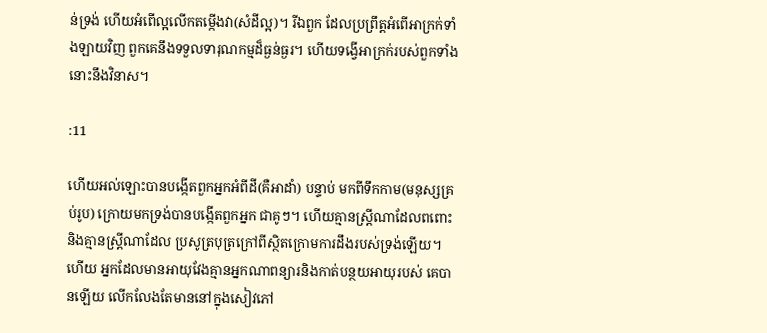ន់ទ្រង់ ហើយអំពើល្អលើកតម្កើងវា(សំដីល្អ)។ រីឯពួក ដែលប្រព្រឹត្ដអំពើអាក្រក់ទាំងឡាយវិញ ពួកគេនឹងទទួលទារុណកម្មដ៏ធ្ងន់ធ្ងរ។ ហើយទង្វើអាក្រក់របស់ពួកទាំងនោះនឹងវិនាស។

:11

ហើយអល់ឡោះបានបង្កើតពួកអ្នកអំពីដី(គឺអាដាំ) បន្ទាប់ មកពីទឹកកាម(មនុស្សគ្រប់រូប) ក្រោយមកទ្រង់បានបង្កើតពួកអ្នក ជាគូៗ។ ហើយគ្មានស្ដ្រីណាដែលពពោះ និងគ្មានស្ដ្រីណាដែល ប្រសូត្របុត្រក្រៅពីស្ថិតក្រោមការដឹងរបស់ទ្រង់ឡើយ។ ហើយ អ្នកដែលមានអាយុវែងគ្មានអ្នកណាពន្យារនិងកាត់បន្ថយអាយុរបស់ គេបានឡើយ លើកលែងតែមាននៅក្នុងសៀវភៅ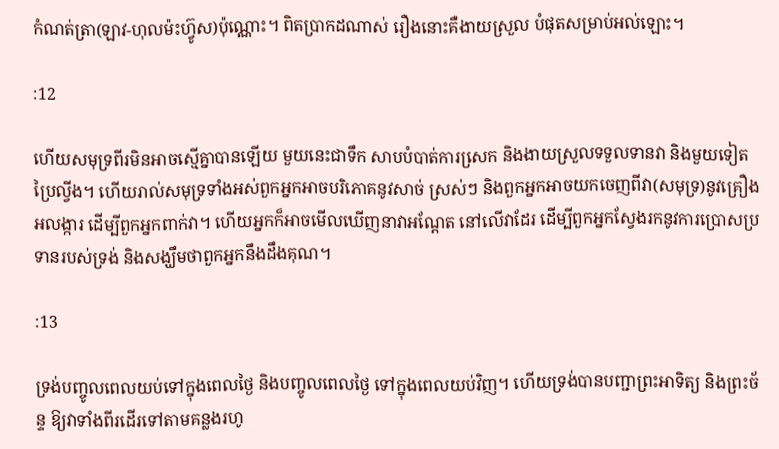កំណត់ត្រា(ឡាវ-ហុលម៉ះហ៊្វូស)ប៉ុណ្ណោះ។ ពិតប្រាកដណាស់ រឿងនោះគឺងាយស្រួល បំផុតសម្រាប់អល់ឡោះ។

:12

ហើយសមុទ្រពីរមិនអាចស្មើគ្នាបានឡើយ មួយនេះជាទឹក សាបបំបាត់ការសេ្រក និងងាយស្រួលទទួលទានវា និងមួយទៀត ប្រៃល្វីង។ ហើយរាល់សមុទ្រទាំងអស់ពួកអ្នកអាចបរិភោគនូវសាច់ ស្រស់ៗ និងពួកអ្នកអាចយកចេញពីវា(សមុទ្រ)នូវគ្រឿងអលង្ការ ដើម្បីពួកអ្នកពាក់វា។ ហើយអ្នកក៏អាចមើលឃើញនាវាអណ្ដែត នៅលើវាដែរ ដើម្បីពួកអ្នកស្វែងរកនូវការប្រោសប្រទានរបស់ទ្រង់ និងសង្ឃឹមថាពួកអ្នកនឹងដឹងគុណ។

:13

ទ្រង់បញ្ចូលពេលយប់ទៅក្នុងពេលថ្ងៃ និងបញ្ចូលពេលថ្ងៃ ទៅក្នុងពេលយប់វិញ។ ហើយទ្រង់បានបញ្ជាព្រះអាទិត្យ និងព្រះច័ន្ទ ឱ្យវាទាំងពីរដើរទៅតាមគន្លងរហូ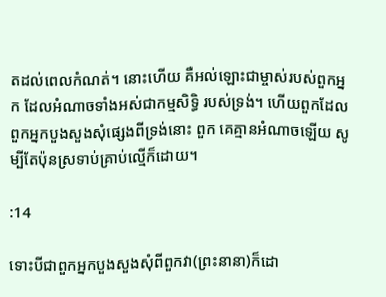តដល់ពេលកំណត់។ នោះហើយ គឺអល់ឡោះជាម្ចាស់របស់ពួកអ្នក ដែលអំណាចទាំងអស់ជាកម្មសិទ្ធិ របស់ទ្រង់។ ហើយពួកដែលពួកអ្នកបួងសួងសុំផេ្សងពីទ្រង់នោះ ពួក គេគ្មានអំណាចឡើយ សូម្បីតែប៉ុនស្រទាប់គ្រាប់ល្មើក៏ដោយ។

:14

ទោះបីជាពួកអ្នកបួងសួងសុំពីពួកវា(ព្រះនានា)ក៏ដោ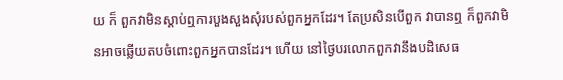យ ក៏ ពួកវាមិនស្ដាប់ឮការបួងសួងសុំរបស់ពួកអ្នកដែរ។ តែប្រសិនបើពួក វាបានឮ ក៏ពួកវាមិនអាចឆ្លើយតបចំពោះពួកអ្នកបានដែរ។ ហើយ នៅថ្ងៃបរលោកពួកវានឹងបដិសេធ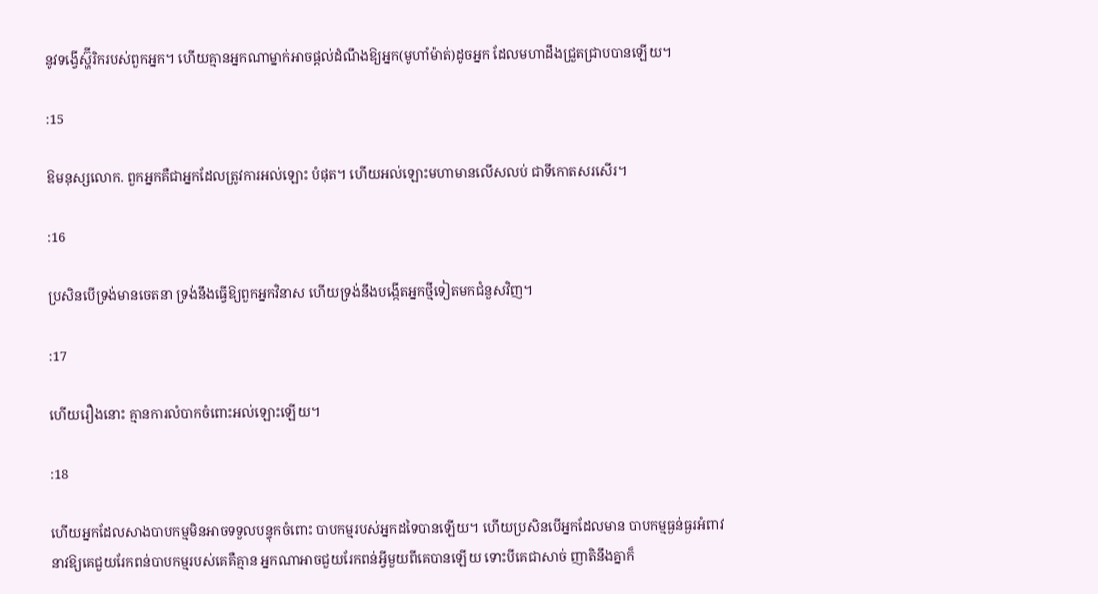នូវទង្វើស្ហ៊ីរិករបស់ពួកអ្នក។ ហើយគ្មានអ្នកណាម្នាក់អាចផ្ដល់ដំណឹងឱ្យអ្នក(មូហាំម៉ាត់)ដូចអ្នក ដែលមហាដឹងជ្រួតជ្រាបបានឡើយ។

:15

ឱមនុស្សលោក. ពួកអ្នកគឺជាអ្នកដែលត្រូវការអល់ឡោះ បំផុត។ ហើយអល់ឡោះមហាមានលើសលប់ ជាទីកោតសរសើរ។

:16

ប្រសិនបើទ្រង់មានចេតនា ទ្រង់នឹងធ្វើឱ្យពួកអ្នកវិនាស ហើយទ្រង់នឹងបង្កើតអ្នកថ្មីទៀតមកជំនួសវិញ។

:17

ហើយរឿងនោះ គ្មានការលំបាកចំពោះអល់ឡោះឡើយ។

:18

ហើយអ្នកដែលសាងបាបកម្មមិនអាចទទួលបន្ទុកចំពោះ បាបកម្មរបស់អ្នកដទៃបានឡើយ។ ហើយប្រសិនបើអ្នកដែលមាន បាបកម្មធ្ងន់ធ្ងរអំពាវនាវឱ្យគេជួយរែកពន់បាបកម្មរបស់គេគឺគ្មាន អ្នកណាអាចជួយរែកពន់អ្វីមួយពីគេបានឡើយ ទោះបីគេជាសាច់ ញាតិនឹងគ្នាក៏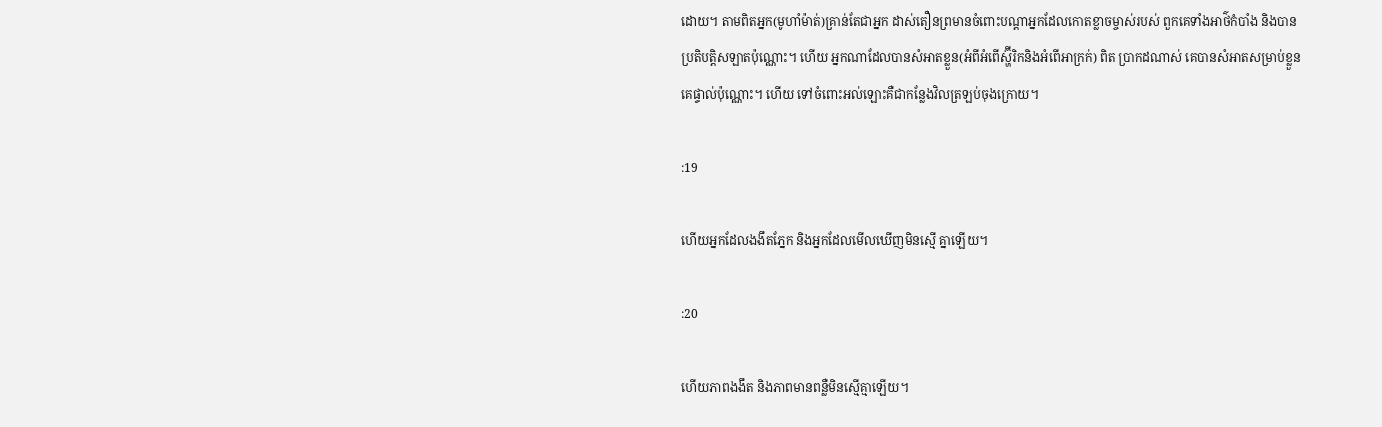ដោយ។ តាមពិតអ្នក(មូហាំម៉ាត់)គ្រាន់តែជាអ្នក ដាស់តឿនព្រមានចំពោះបណ្ដាអ្នកដែលកោតខ្លាចម្ចាស់របស់ ពួកគេទាំងអាថ៌កំបាំង និងបានប្រតិបត្ដិសឡាតប៉ុណ្ណោះ។ ហើយ អ្នកណាដែលបានសំអាតខ្លួន(អំពីអំពើស្ហ៊ីរិកនិងអំពើអាក្រក់) ពិត ប្រាកដណាស់ គេបានសំអាតសម្រាប់ខ្លួនគេផ្ទាល់ប៉ុណ្ណោះ។ ហើយ ទៅចំពោះអល់ឡោះគឺជាកន្លែងវិលត្រឡប់ចុងក្រោយ។

:19

ហើយអ្នកដែលងងឹតភ្នែក និងអ្នកដែលមើលឃើញមិនស្មើ គ្នាឡើយ។

:20

ហើយភាពងងឹត និងភាពមានពន្លឺមិនស្មើគ្មាឡើយ។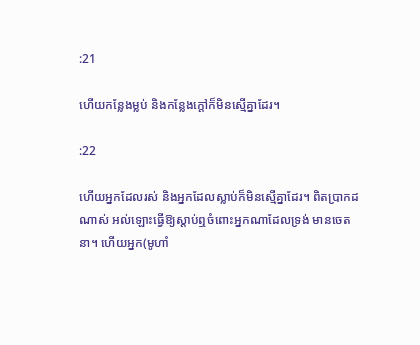:21

ហើយកន្លែងម្លប់ និងកន្លែងក្ដៅក៏មិនស្មើគ្នាដែរ។

:22

ហើយអ្នកដែលរស់ និងអ្នកដែលស្លាប់ក៏មិនសើ្មគ្នាដែរ។ ពិតប្រាកដណាស់ អល់ឡោះធ្វើឱ្យស្ដាប់ឮចំពោះអ្នកណាដែលទ្រង់ មានចេតនា។ ហើយអ្នក(មូហាំ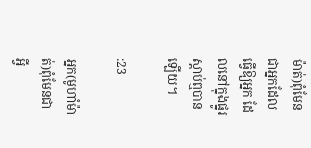ម៉ាត់)ពុំមែនជាអ្នកដែលធ្វើឱ្យអ្នក ដែលនៅក្នុងផ្នូរស្ដាប់ឮបានឡើយ។

:23

អ្នក(មូហាំម៉ាត់)ពុំមែនជាអ្វី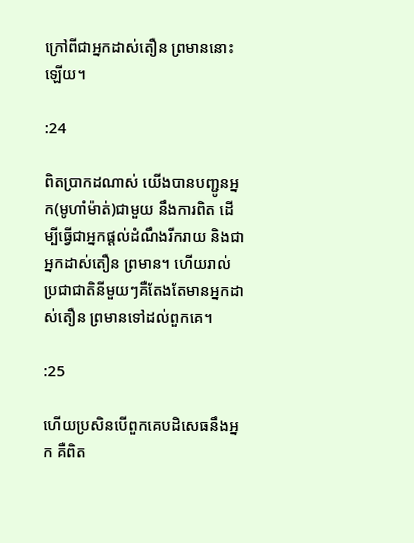ក្រៅពីជាអ្នកដាស់តឿន ព្រមាននោះឡើយ។

:24

ពិតប្រាកដណាស់ យើងបានបញ្ជូនអ្នក(មូហាំម៉ាត់)ជាមួយ នឹងការពិត ដើម្បីធ្វើជាអ្នកផ្ដល់ដំណឹងរីករាយ និងជាអ្នកដាស់តឿន ព្រមាន។ ហើយរាល់ប្រជាជាតិនីមួយៗគឺតែងតែមានអ្នកដាស់តឿន ព្រមានទៅដល់ពួកគេ។

:25

ហើយប្រសិនបើពួកគេបដិសេធនឹងអ្នក គឺពិត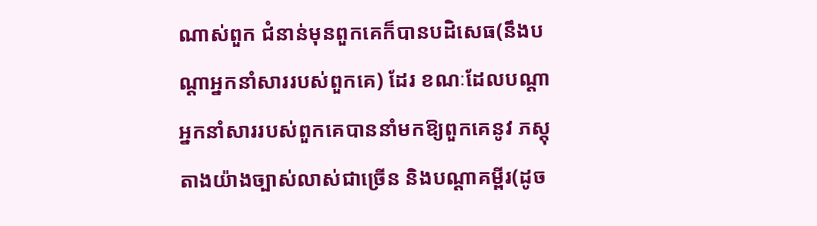ណាស់ពួក ជំនាន់មុនពួកគេក៏បានបដិសេធ(នឹងបណ្ដាអ្នកនាំសាររបស់ពួកគេ) ដែរ ខណៈដែលបណ្ដាអ្នកនាំសាររបស់ពួកគេបាននាំមកឱ្យពួកគេនូវ ភស្ដុតាងយ៉ាងច្បាស់លាស់ជាច្រើន និងបណ្ដាគម្ពីរ(ដូច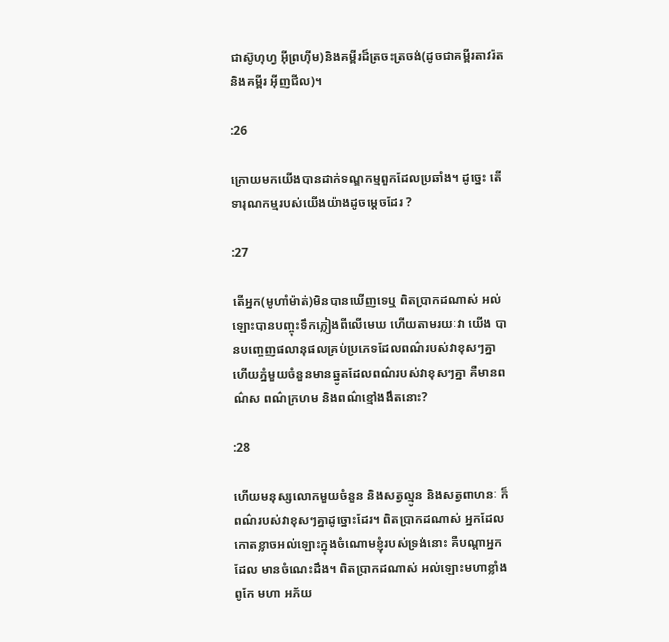ជាស៊ូហុហ្វ អ៊ីព្រហ៊ីម)និងគម្ពីរដ៏ត្រចះត្រចង់(ដូចជាគម្ពីរតាវរ៉ត និងគម្ពីរ អ៊ីញជីល)។

:26

ក្រោយមកយើងបានដាក់ទណ្ឌកម្មពួកដែលប្រឆាំង។ ដូចេ្នះ តើទារុណកម្មរបស់យើងយ៉ាងដូចមេ្ដចដែរ ?

:27

តើអ្នក(មូហាំម៉ាត់)មិនបានឃើញទេឬ ពិតប្រាកដណាស់ អល់ឡោះបានបញ្ចុះទឹកភ្លៀងពីលើមេឃ ហើយតាមរយៈវា យើង បានបពោ្ចញផលានុផលគ្រប់ប្រភេទដែលពណ៌របស់វាខុសៗគ្នា ហើយភ្នំមួយចំនួនមានឆ្នូតដែលពណ៌របស់វាខុសៗគ្នា គឺមានពណ៌ស ពណ៌ក្រហម និងពណ៌ខ្មៅងងឹតនោះ?

:28

ហើយមនុស្សលោកមួយចំនួន និងសត្វល្មូន និងសត្វពាហនៈ ក៏ពណ៌របស់វាខុសៗគ្នាដូច្នោះដែរ។ ពិតប្រាកដណាស់ អ្នកដែល កោតខ្លាចអល់ឡោះក្នុងចំណោមខ្ញុំរបស់ទ្រង់នោះ គឺបណ្ដាអ្នកដែល មានចំណេះដឹង។ ពិតប្រាកដណាស់ អល់ឡោះមហាខ្លាំងពូកែ មហា អភ័យ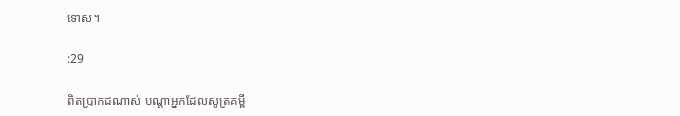ទោស។

:29

ពិតប្រាកដណាស់ បណ្ដាអ្នកដែលសូត្រគម្ពី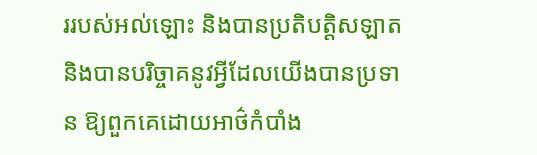ររបស់អល់ឡោះ និងបានប្រតិបត្ដិសឡាត និងបានបរិច្ចាគនូវអ្វីដែលយើងបានប្រទាន ឱ្យពួកគេដោយអាថ៌កំបាំង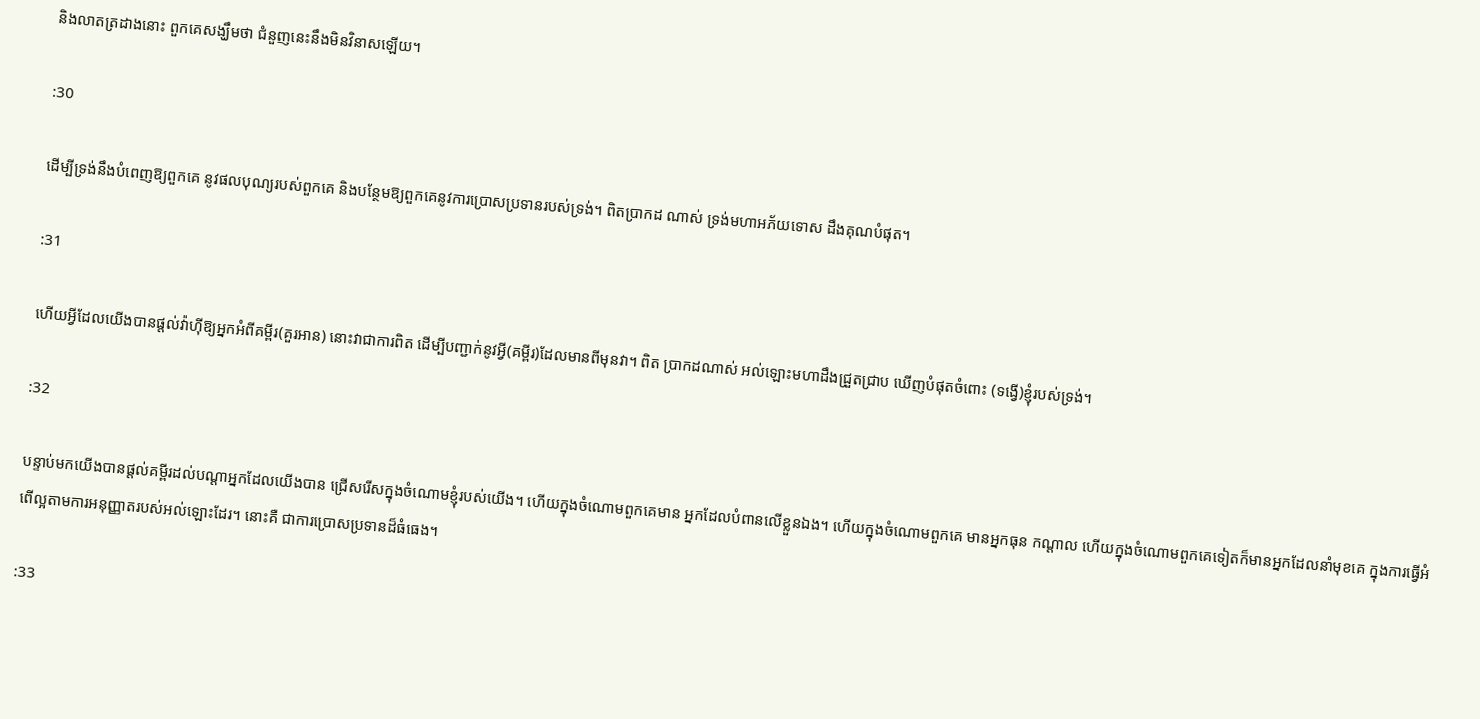និងលាតត្រដាងនោះ ពួកគេសង្ឃឹមថា ជំនួញនេះនឹងមិនវិនាសឡើយ។

:30

ដើម្បីទ្រង់នឹងបំពេញឱ្យពួកគេ នូវផលបុណ្យរបស់ពួកគេ និងបន្ថែមឱ្យពួកគេនូវការប្រោសប្រទានរបស់ទ្រង់។ ពិតប្រាកដ ណាស់ ទ្រង់មហាអភ័យទោស ដឹងគុណបំផុត។

:31

ហើយអ្វីដែលយើងបានផ្ដល់វ៉ាហ៊ីឱ្យអ្នកអំពីគម្ពីរ(គួរអាន) នោះវាជាការពិត ដើម្បីបញ្ជាក់នូវអ្វី(គម្ពីរ)ដែលមានពីមុនវា។ ពិត ប្រាកដណាស់ អល់ឡោះមហាដឹងជ្រួតជ្រាប ឃើញបំផុតចំពោះ (ទង្វើ)ខ្ញុំរបស់ទ្រង់។

:32

បន្ទាប់មកយើងបានផ្ដល់គម្ពីរដល់បណ្ដាអ្នកដែលយើងបាន ជ្រើសរើសក្នុងចំណោមខ្ញុំរបស់យើង។ ហើយក្នុងចំណោមពួកគេមាន អ្នកដែលបំពានលើខ្លួនឯង។ ហើយក្នុងចំណោមពួកគេ មានអ្នកធុន កណ្ដាល ហើយក្នុងចំណោមពួកគេទៀតក៏មានអ្នកដែលនាំមុខគេ ក្នុងការធ្វើអំពើល្អតាមការអនុញ្ញាតរបស់អល់ឡោះដែរ។ នោះគឺ ជាការប្រោសប្រទានដ៏ធំធេង។

:33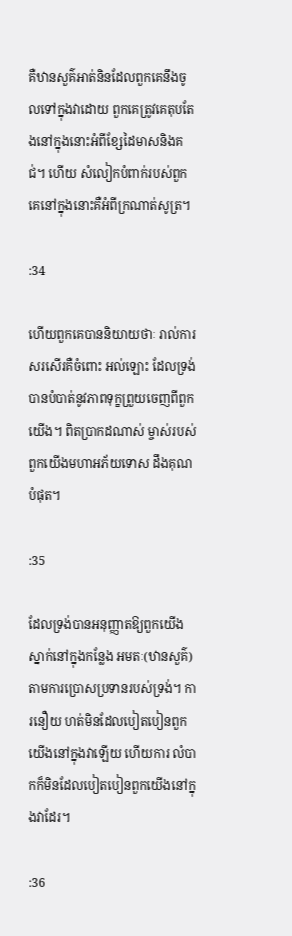គឺឋានសួគ៌អាត់និនដែលពួកគេនឹងចូលទៅក្នុងវាដោយ ពួកគេត្រូវគេតុបតែងនៅក្នុងនោះអំពីខ្សែដៃមាសនិងគជ់។ ហើយ សំលៀកបំពាក់របស់ពួកគេនៅក្នុងនោះគឺអំពីក្រណាត់សូត្រ។

:34

ហើយពួកគេបាននិយាយថាៈ រាល់ការសរសើរគឺចំពោះ អល់ឡោះ ដែលទ្រង់បានបំបាត់នូវភាពទុក្ខព្រួយចេញពីពួកយើង។ ពិតប្រាកដណាស់ ម្ចាស់របស់ពួកយើងមហាអភ័យទោស ដឹងគុណ បំផុត។

:35

ដែលទ្រង់បានអនុញ្ញាតឱ្យពួកយើងស្នាក់នៅក្នុងកន្លែង អមតៈ(ឋានសួគ៌)តាមការប្រោសប្រទានរបស់ទ្រង់។ ការនឿយ ហត់មិនដែលបៀតបៀនពួកយើងនៅក្នុងវាឡើយ ហើយការ លំបាកក៏មិនដែលបៀតបៀនពួកយើងនៅក្នុងវាដែរ។

:36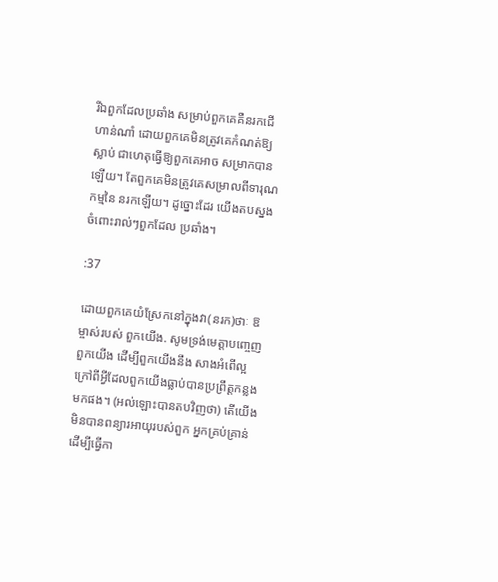រីឯពួកដែលប្រឆាំង សម្រាប់ពួកគេគឺនរកជើហាន់ណាំ ដោយពួកគេមិនត្រូវគេកំណត់ឱ្យស្លាប់ ជាហេតុធ្វើឱ្យពួកគេអាច សម្រាកបានឡើយ។ តែពួកគេមិនត្រូវគេសម្រាលពីទារុណកម្មនៃ នរកឡើយ។ ដូច្នោះដែរ យើងតបស្នងចំពោះរាល់ៗពួកដែល ប្រឆាំង។

:37

ដោយពួកគេយំស្រែកនៅក្នុងវា(នរក)ថាៈ ឱម្ចាស់របស់ ពួកយើង. សូមទ្រង់មេត្ដាបពោ្ចញពួកយើង ដើម្បីពួកយើងនឹង សាងអំពើល្អក្រៅពីអ្វីដែលពួកយើងធ្លាប់បានប្រព្រឹត្ដកន្លងមកផង។ (អល់ឡោះបានតបវិញថា) តើយើងមិនបានពន្យារអាយុរបស់ពួក អ្នកគ្រប់គ្រាន់ ដើម្បីធ្វើកា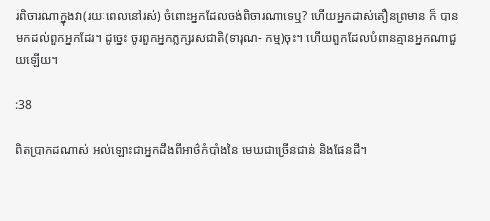រពិចារណាក្នុងវា(រយៈពេលនៅរស់) ចំពោះអ្នកដែលចង់ពិចារណាទេឬ? ហើយអ្នកដាស់តឿនព្រមាន ក៏ បានមកដល់ពួកអ្នកដែរ។ ដូចេ្នះ ចូរពួកអ្នកភ្លក្សរសជាតិ(ទារុណ- កម្ម)ចុះ។ ហើយពួកដែលបំពានគ្មានអ្នកណាជួយឡើយ។

:38

ពិតប្រាកដណាស់ អល់ឡោះជាអ្នកដឹងពីអាថ៌កំបាំងនៃ មេឃជាច្រើនជាន់ និងផែនដី។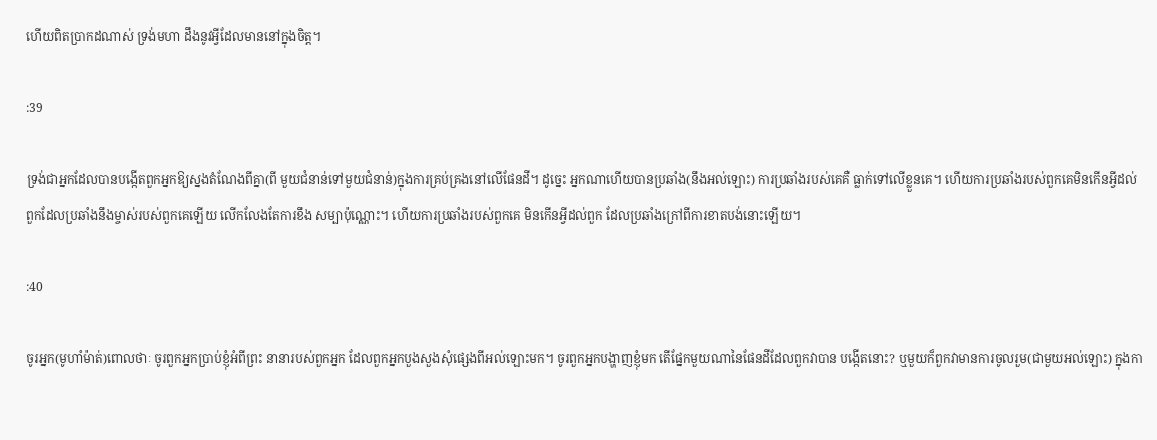ហើយពិតប្រាកដណាស់ ទ្រង់មហា ដឹងនូវអ្វីដែលមាននៅក្នុងចិត្ដ។

:39

ទ្រង់ជាអ្នកដែលបានបង្កើតពួកអ្នកឱ្យស្នងតំណែងពីគ្នា(ពី មួយជំនាន់ទៅមួយជំនាន់)ក្នុងការគ្រប់គ្រងនៅលើផែនដី។ ដូចេ្នះ អ្នកណាហើយបានប្រឆាំង(នឹងអល់ឡោះ) ការប្រឆាំងរបស់គេគឺ ធ្លាក់ទៅលើខ្លួនគេ។ ហើយការប្រឆាំងរបស់ពួកគេមិនកើនអ្វីដល់ ពួកដែលប្រឆាំងនឹងម្ចាស់របស់ពួកគេឡើយ លើកលែងតែការខឹង សម្បាប៉ុណ្ណោះ។ ហើយការប្រឆាំងរបស់ពួកគេ មិនកើនអ្វីដល់ពួក ដែលប្រឆាំងក្រៅពីការខាតបង់នោះឡើយ។

:40

ចូរអ្នក(មូហាំម៉ាត់)ពោលថាៈ ចូរពួកអ្នកប្រាប់ខ្ញុំអំពីព្រះ នានារបស់ពួកអ្នក ដែលពួកអ្នកបួងសួងសុំផេ្សងពីអល់ឡោះមក។ ចូរពួកអ្នកបង្ហាញខ្ញុំមក តើផ្នែកមួយណានៃផែនដីដែលពួកវាបាន បង្កើតនោះ? ឬមួយក៏ពួកវាមានការចូលរួម(ជាមួយអល់ឡោះ) ក្នុងកា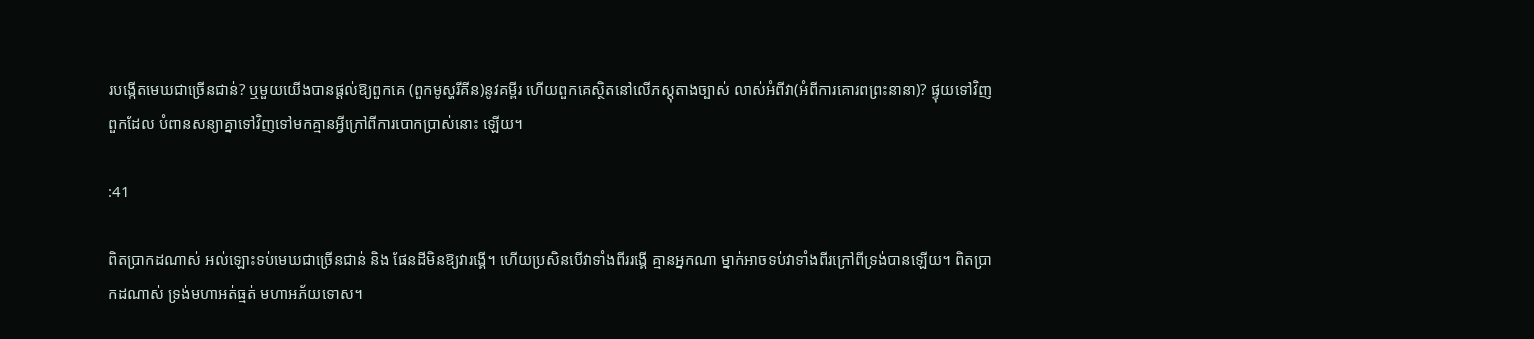របង្កើតមេឃជាច្រើនជាន់? ឬមួយយើងបានផ្ដល់ឱ្យពួកគេ (ពួកមូស្ហរីគីន)នូវគម្ពីរ ហើយពួកគេស្ថិតនៅលើភស្ដុតាងច្បាស់ លាស់អំពីវា(អំពីការគោរពព្រះនានា)? ផ្ទុយទៅវិញ ពួកដែល បំពានសន្យាគ្នាទៅវិញទៅមកគ្មានអ្វីក្រៅពីការបោកប្រាស់នោះ ឡើយ។

:41

ពិតប្រាកដណាស់ អល់ឡោះទប់មេឃជាច្រើនជាន់ និង ផែនដីមិនឱ្យវារង្គើ។ ហើយប្រសិនបើវាទាំងពីររង្គើ គ្មានអ្នកណា ម្នាក់អាចទប់វាទាំងពីរក្រៅពីទ្រង់បានឡើយ។ ពិតប្រាកដណាស់ ទ្រង់មហាអត់ធ្មត់ មហាអភ័យទោស។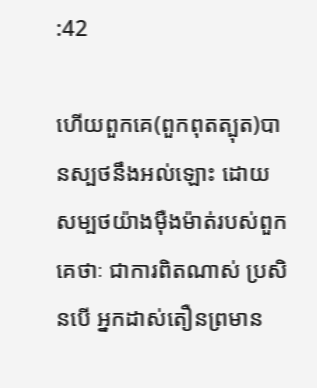:42

ហើយពួកគេ(ពួកពុតត្បុត)បានស្បថនឹងអល់ឡោះ ដោយ សម្បថយ៉ាងម៉ឺងម៉ាត់របស់ពួកគេថាៈ ជាការពិតណាស់ ប្រសិនបើ អ្នកដាស់តឿនព្រមាន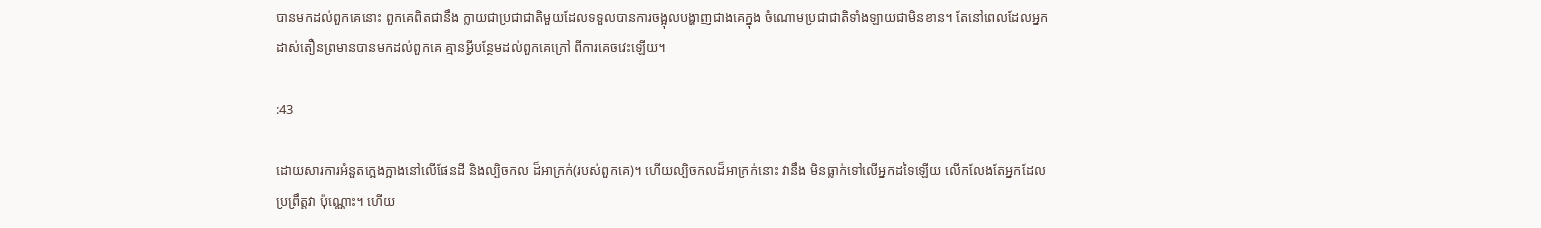បានមកដល់ពួកគេនោះ ពួកគេពិតជានឹង ក្លាយជាប្រជាជាតិមួយដែលទទួលបានការចង្អុលបង្ហាញជាងគេក្នុង ចំណោមប្រជាជាតិទាំងឡាយជាមិនខាន។ តែនៅពេលដែលអ្នក ដាស់តឿនព្រមានបានមកដល់ពួកគេ គ្មានអ្វីបន្ថែមដល់ពួកគេក្រៅ ពីការគេចវេះឡើយ។

:43

ដោយសារការអំនួតកេ្អងក្អាងនៅលើផែនដី និងល្បិចកល ដ៏អាក្រក់(របស់ពួកគេ)។ ហើយល្បិចកលដ៏អាក្រក់នោះ វានឹង មិនធ្លាក់ទៅលើអ្នកដទៃឡើយ លើកលែងតែអ្នកដែលប្រព្រឹត្ដវា ប៉ុណ្ណោះ។ ហើយ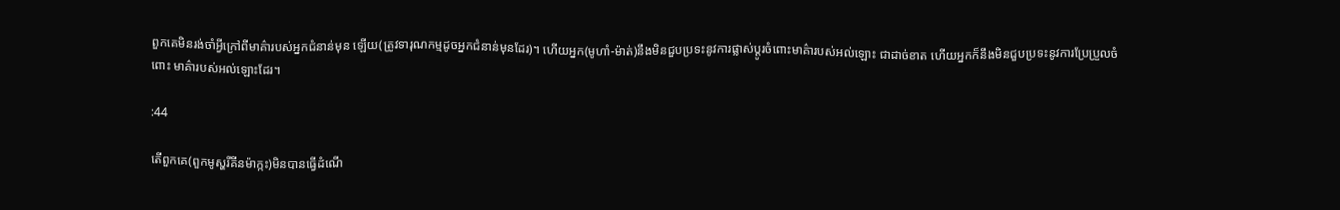ពួកគេមិនរង់ចាំអ្វីក្រៅពីមាគ៌ារបស់អ្នកជំនាន់មុន ឡើយ(ត្រូវទារុណកម្មដូចអ្នកជំនាន់មុនដែរ)។ ហើយអ្នក(មូហាំ-ម៉ាត់)នឹងមិនជួបប្រទះនូវការផ្លាស់ប្ដូរចំពោះមាគ៌ារបស់អល់ឡោះ ជាដាច់ខាត ហើយអ្នកក៏នឹងមិនជួបប្រទះនូវការប្រែប្រួលចំពោះ មាគ៌ារបស់អល់ឡោះដែរ។

:44

តើពួកគេ(ពួកមូស្ហរីគីនម៉ាក្កះ)មិនបានធ្វើដំណើ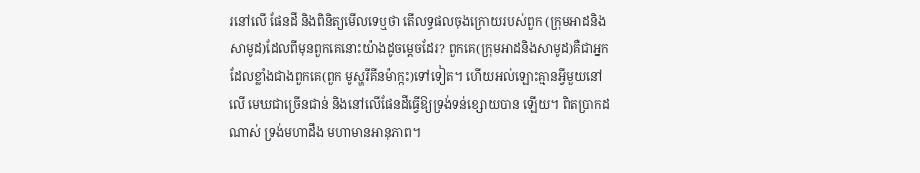រនៅលើ ផែនដី និងពិនិត្យមើលទេឬថា តើលទ្ធផលចុងក្រោយរបស់ពួក (ក្រុមអាដនិងសាមូដ)ដែលពីមុនពួកគេនោះយ៉ាងដូចមេ្ដចដែរ? ពួកគេ(ក្រុមអាដនិងសាមូដ)គឺជាអ្នកដែលខ្លាំងជាងពួកគេ(ពួក មូស្ហរីគីនម៉ាក្កះ)ទៅទៀត។ ហើយអល់ឡោះគ្មានអ្វីមួយនៅលើ មេឃជាច្រើនជាន់ និងនៅលើផែនដីធ្វើឱ្យទ្រង់ទន់ខ្សោយបាន ឡើយ។ ពិតប្រាកដណាស់ ទ្រង់មហាដឹង មហាមានអានុភាព។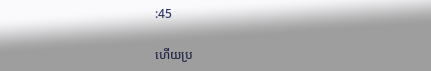:45

ហើយប្រ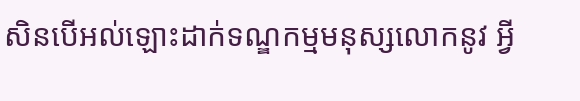សិនបើអល់ឡោះដាក់ទណ្ឌកម្មមនុស្សលោកនូវ អ្វី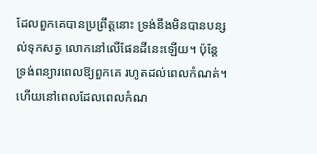ដែលពួកគេបានប្រព្រឹត្ដនោះ ទ្រង់នឹងមិនបានបន្សល់ទុកសត្វ លោកនៅលើផែនដីនេះឡើយ។ ប៉ុន្ដែទ្រង់ពន្យារពេលឱ្យពួកគេ រហូតដល់ពេលកំណត់។ ហើយនៅពេលដែលពេលកំណ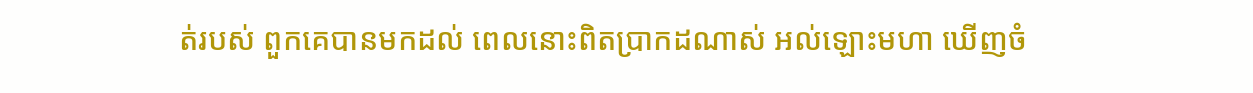ត់របស់ ពួកគេបានមកដល់ ពេលនោះពិតប្រាកដណាស់ អល់ឡោះមហា ឃើញចំ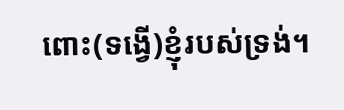ពោះ(ទង្វើ)ខ្ញុំរបស់ទ្រង់។